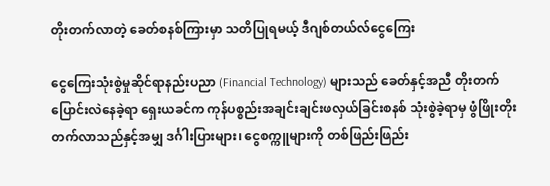တိုးတက်လာတဲ့ ခေတ်စနစ်ကြားမှာ သတိပြုရမယ့် ဒီဂျစ်တယ်လ်ငွေကြေး

ငွေကြေးသုံးစွဲမှုဆိုင်ရာနည်းပညာ (Financial Technology) များသည် ခေတ်နှင့်အညီ တိုးတက်ပြောင်းလဲနေခဲ့ရာ ရှေးယခင်က ကုန်ပစ္စည်းအချင်းချင်းဖလှယ်ခြင်းစနစ် သုံးစွဲခဲ့ရာမှ ဖွံဖြိုးတိုးတက်လာသည်နှင့်အမျှ ဒင်္ဂါးပြားများ၊ ငွေစက္ကူများကို တစ်ဖြည်းဖြည်း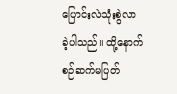ပြောင်းလဲသုံးစွဲလာ ခဲ့ပါသည်။ ထို့နောက် စဉ်ဆက်မပြတ်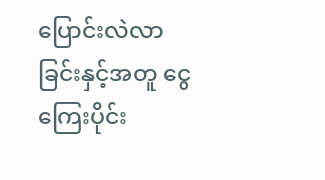ပြောင်းလဲလာခြင်းနှင့်အတူ ငွေကြေးပိုင်း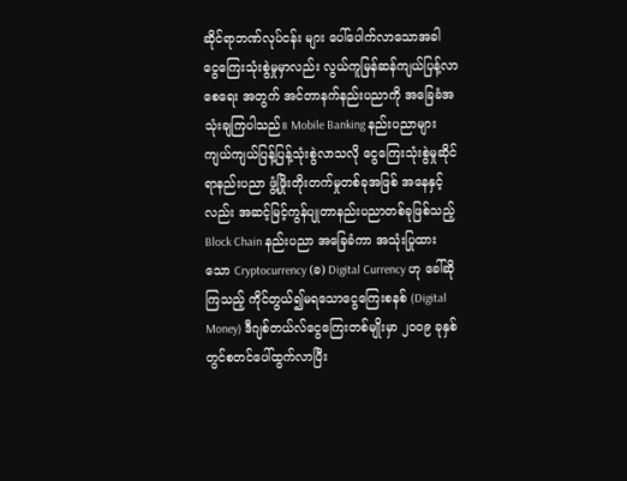ဆိုင်ရာဘဏ်လုပ်ငန်း များ ပေါ်ပေါက်လာသောအခါ ငွေကြေးသုံးစွဲမှုမှာလည်း လွယ်ကူမြန်ဆန်ကျယ်ပြန့်လာစေရေး အတွက် အင်တာနက်နည်းပညာကို အခြေခံအသုံးချကြပါသည်။ Mobile Banking နည်းပညာများ ကျယ်ကျယ်ပြန့်ပြန့်သုံးစွဲလာသလို ငွေကြေးသုံးစွဲမှုဆိုင်ရာနည်းပညာ ဖွံ့ဖြိုးတိုးတက်မှုတစ်ခုအဖြစ် အနေနှင့်လည်း အဆင့်မြင့်ကွန်ပျုတာနည်းပညာတစ်ခုဖြစ်သည့် Block Chain နည်းပညာ အခြေခံကာ အသုံးပြုထားသော Cryptocurrency (ခ) Digital Currency ဟု ခေါ်ဆိုကြသည့် ကိုင်တွယ်၍မရသောငွေကြေးစနစ် (Digital Money) ဒီဂျစ်တယ်လ်ငွေကြေးတစ်မျိုးမှာ ၂၀၀၉ ခုနှစ်တွင်စတင်ပေါ်ထွက်လာပြီး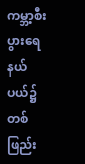ကမ္ဘာ့စီးပွားရေနယ်ပယ်၌ တစ်ဖြည်း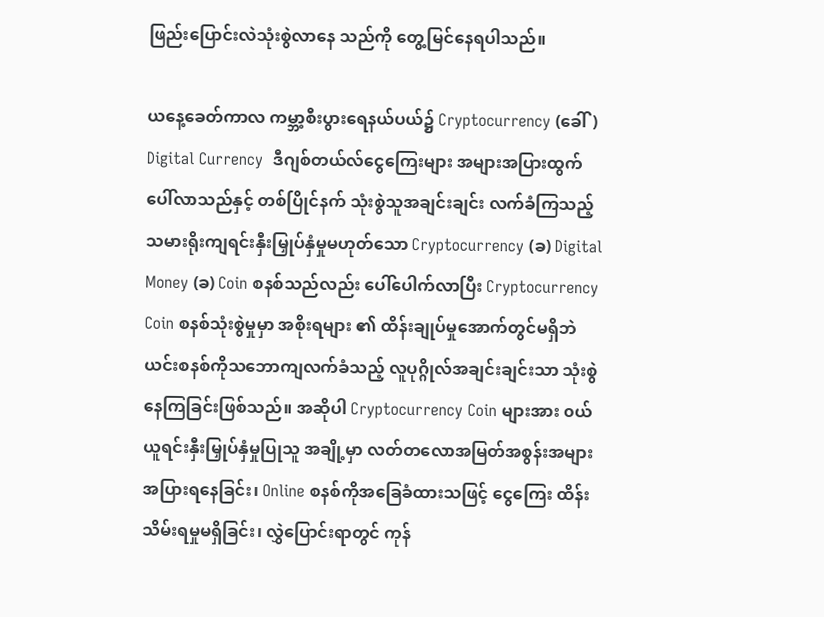ဖြည်းပြောင်းလဲသုံးစွဲလာနေ သည်ကို တွေ့မြင်နေရပါသည်။

ယနေ့ခေတ်ကာလ ကမ္ဘာ့စီးပွားရေနယ်ပယ်၌ Cryptocurrency (ခေါ်) Digital Currency  ဒီဂျစ်တယ်လ်ငွေကြေးများ အများအပြားထွက်ပေါ်လာသည်နှင့် တစ်ပြိုင်နက် သုံးစွဲသူအချင်းချင်း လက်ခံကြသည့် သမားရိုးကျရင်းနှီးမြှုပ်နှံမှုမဟုတ်သော Cryptocurrency (ခ) Digital Money (ခ) Coin စနစ်သည်လည်း ပေါ်ပေါက်လာပြီး Cryptocurrency Coin စနစ်သုံးစွဲမှုမှာ အစိုးရများ ၏ ထိန်းချုပ်မှုအောက်တွင်မရှိဘဲ ယင်းစနစ်ကိုသဘောကျလက်ခံသည့် လူပုဂ္ဂိုလ်အချင်းချင်းသာ သုံးစွဲနေကြခြင်းဖြစ်သည်။ အဆိုပါ Cryptocurrency Coin များအား ၀ယ်ယူရင်းနှီးမြှုပ်နှံမှုပြုသူ အချို့မှာ လတ်တလောအမြတ်အစွန်းအများအပြားရနေခြင်း၊ Online စနစ်ကိုအခြေခံထားသဖြင့် ငွေကြေး ထိန်းသိမ်းရမှုမရှိခြင်း၊ လွှဲပြောင်းရာတွင် ကုန်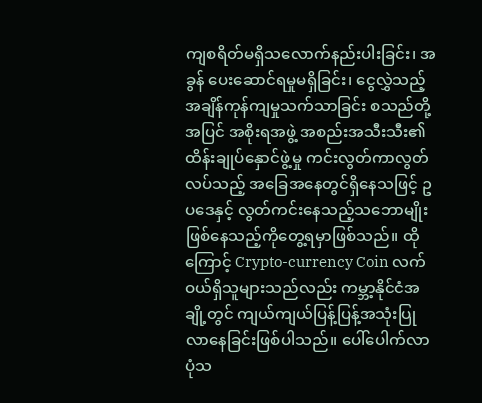ကျစရိတ်မရှိသလောက်နည်းပါးခြင်း၊ အခွန် ပေးဆောင်ရမှုမရှိခြင်း၊ ငွေလွှဲသည့် အချိန်ကုန်ကျမှုသက်သာခြင်း စသည်တို့အပြင် အစိုးရအဖွဲ့ အစည်းအသီးသီး၏ထိန်းချုပ်နှောင်ဖွဲ့မှု ကင်းလွတ်ကာလွတ်လပ်သည့် အခြေအနေတွင်ရှိနေသဖြင့် ဥပဒေနှင့် လွတ်ကင်းနေသည့်သဘောမျိုးဖြစ်နေသည့်ကိုတွေ့ရမှာဖြစ်သည်။ ထိုကြောင့် Crypto-currency Coin လက်ဝယ်ရှိသူများသည်လည်း ကမ္ဘာ့နိုင်ငံအချို့တွင် ကျယ်ကျယ်ပြန့်ပြန့်အသုံးပြု လာနေခြင်းဖြစ်ပါသည်။ ပေါ်ပေါက်လာပုံသ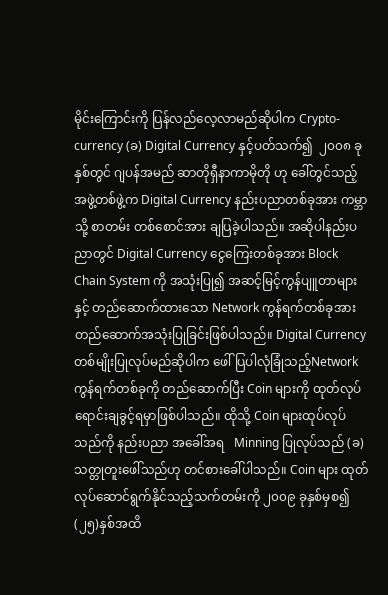မိုင်းကြောင်းကို ပြန်လည်လေ့လာမည်ဆိုပါက Crypto-currency (ခ) Digital Currency နှင့်ပတ်သက်၍  ၂၀၀၈ ခုနှစ်တွင် ဂျပန်အမည် ဆာတိုရှီနာကာမိုတို ဟု ခေါ်တွင်သည့် အဖွဲ့တစ်ဖွဲ့က Digital Currency နည်းပညာတစ်ခုအား ကမ္ဘာသို့ စာတမ်း တစ်စောင်အား ချပြခဲ့ပါသည်။ အဆိုပါနည်းပညာတွင် Digital Currency ငွေကြေးတစ်ခုအား Block Chain System ကို အသုံးပြု၍ အဆင့်မြင့်ကွန်ပျူတာများနှင့် တည်ဆောက်ထားသော Network ကွန်ရက်တစ်ခုအား တည်ဆောက်အသုံးပြုခြင်းဖြစ်ပါသည်။ Digital Currency တစ်မျိုးပြုလုပ်မည်ဆိုပါက ဖေါ်ပြပါလုံခြုံသည့်Network ကွန်ရက်တစ်ခုကို တည်ဆောက်ပြီး Coin များကို ထုတ်လုပ်ရောင်းချခွင့်ရမှာဖြစ်ပါသည်။ ထိုသို့ Coin များထုပ်လုပ်သည်ကို နည်းပညာ အခေါ်အရ   Minning ပြုလုပ်သည် (ခ) သတ္တုတူးဖေါ်သည်ဟု တင်စားခေါ်ပါသည်။ Coin များ ထုတ်လုပ်ဆောင်ရွက်နိုင်သည့်သက်တမ်းကို ၂၀၀၉ ခုနှစ်မှစ၍ (၂၅)နှစ်အထိ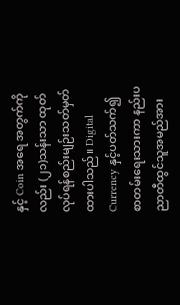နှင့် Coin အရေ အတွက်ကိုလည်း (၂၁)သန်းသာ ထုတ်လုပ်ရန်စည်းမျဉ်းသတ်မှတ်ထားပါသည်။ Digital Currency နှင့်ပတ်သက်၍ စာတမ်းရေးသားကာ နည်းပညာတီထွင်သူအမည်အား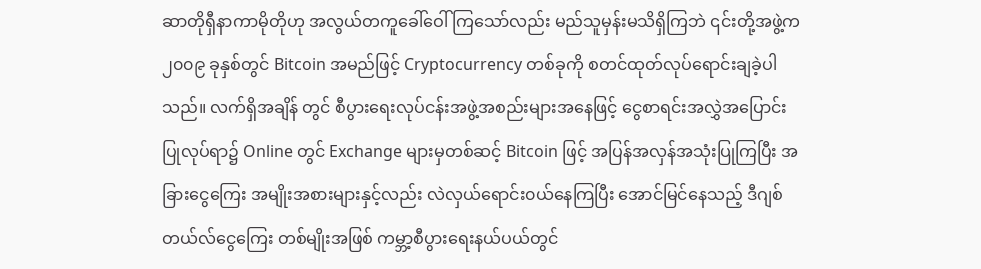ဆာတိုရှီနာကာမိုတိုဟု အလွယ်တကူခေါ်ဝေါ်ကြသော်လည်း မည်သူမှန်းမသိရှိကြဘဲ ၎င်းတို့အဖွဲ့က ၂၀၀၉ ခုနှစ်တွင် Bitcoin အမည်ဖြင့် Cryptocurrency တစ်ခုကို စတင်ထုတ်လုပ်ရောင်းချခဲ့ပါသည်။ လက်ရှိအချိန် တွင် စီပွားရေးလုပ်ငန်းအဖွဲ့အစည်းများအနေဖြင့် ငွေစာရင်းအလွှဲအပြောင်းပြုလုပ်ရာ၌ Online တွင် Exchange များမှတစ်ဆင့် Bitcoin ဖြင့် အပြန်အလှန်အသုံးပြုကြပြီး အခြားငွေကြေး အမျိုးအစားများနှင့်လည်း လဲလှယ်ရောင်း၀ယ်နေကြပြီး အောင်မြင်နေသည့် ဒီဂျစ်တယ်လ်ငွေကြေး တစ်မျိုးအဖြစ် ကမ္ဘာ့စီပွားရေးနယ်ပယ်တွင်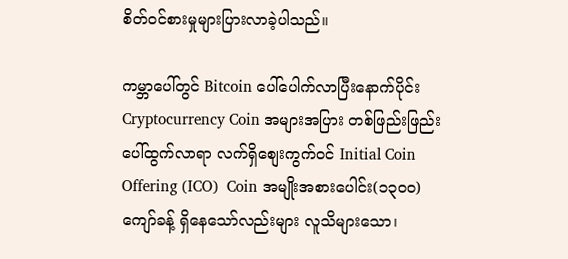စိတ်၀င်စားမှုများပြားလာခဲ့ပါသည်။

ကမ္ဘာပေါ်တွင် Bitcoin ပေါ်ပေါက်လာပြီးနောက်ပိုင်း Cryptocurrency Coin အများအပြား တစ်ဖြည်းဖြည်းပေါ်ထွက်လာရာ လက်ရှိစျေးကွက်ဝင် Initial Coin Offering (ICO)  Coin အမျိုးအစားပေါင်း(၁၃၀၀)ကျော်ခန့် ရှိနေသော်လည်းများ လူသိများသော၊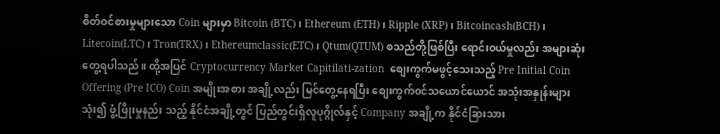စိတ်ဝင်စားမှုများသော Coin များမှာ Bitcoin (BTC) ၊ Ethereum (ETH) ၊ Ripple (XRP)၊ Bitcoincash(BCH)၊ Litecoin(LTC)၊ Tron(TRX)၊ Ethereumclassic(ETC)၊ Qtum(QTUM) စသည်တို့ဖြစ်ပြီး ရောင်း၀ယ်မှုလည်း အများဆုံးတွေ့ရပါသည်။ ထို့အပြင် Cryptocurrency Market Capitilati-zation  စျေးကွက်မဖွင့်သေးသည့် Pre Initial Coin Offering (Pre ICO) Coin အမျိုးအစား အချို့လည်း မြင်တွေ့နေရပြီး စျေးကွက်၀င်သယောင်ယောင် အသုံးအနှုန်းများသုံး၍ ဖွံ့ဖြိုးမှုနည်း သည့် နိုင်ငံအချို့တွင် ပြည်တွင်းရှိလူပုဂ္ဂိုလ်နှင့် Company အချို့က နိုင်ငံခြားသား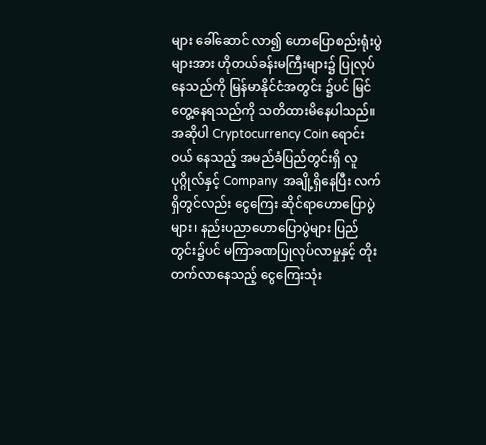များ ခေါ်ဆောင် လာ၍ ဟောပြောစည်းရုံးပွဲများအား ဟိုတယ်ခန်းမကြီးများ၌ ပြုလုပ်နေသည်ကို မြန်မာနိုင်ငံအတွင်း ၌ပင် မြင်တွေ့နေရသည်ကို သတိထားမိနေပါသည်။ အဆိုပါ Cryptocurrency Coin ရောင်းဝယ် နေသည့် အမည်ခံပြည်တွင်းရှိ လူပုဂ္ဂိုလ်နှင့် Company  အချို့ရှိနေပြီး လက်ရှိတွင်လည်း ငွေကြေး ဆိုင်ရာဟောပြောပွဲများ၊ နည်းပညာဟောပြောပွဲများ ပြည်တွင်း၌ပင် မကြာခဏပြုလုပ်လာမှုနှင့် တိုးတက်လာနေသည့် ငွေကြေးသုံး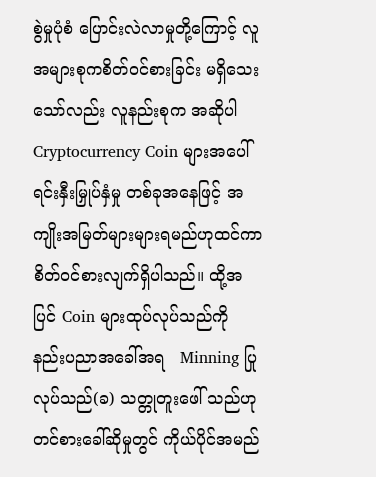စွဲမှုပုံစံ ပြောင်းလဲလာမှုတို့ကြောင့် လူအများစုကစိတ်ဝင်စားခြင်း မရှိသေးသော်လည်း လူနည်းစုက အဆိုပါ Cryptocurrency Coin များအပေါ် ရင်းနှီးမြှုပ်နှံမှု တစ်ခုအနေဖြင့် အကျိုးအမြတ်များများရမည်ဟုထင်ကာ စိတ်ဝင်စားလျက်ရှိပါသည်။ ထို့အပြင် Coin များထုပ်လုပ်သည်ကို    နည်းပညာအခေါ်အရ   Minning ပြုလုပ်သည်(ခ) သတ္တုတူးဖေါ် သည်ဟု တင်စားခေါ်ဆိုမှုတွင် ကိုယ်ပိုင်အမည်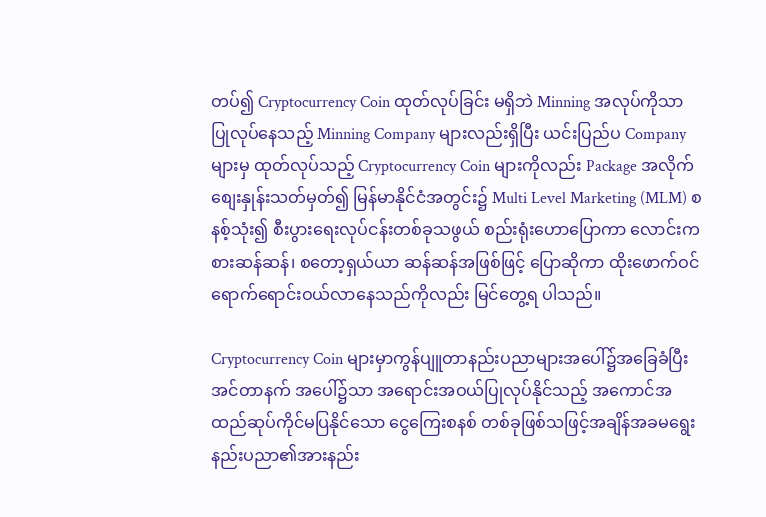တပ်၍ Cryptocurrency Coin ထုတ်လုပ်ခြင်း မရှိဘဲ Minning အလုပ်ကိုသာ ပြုလုပ်နေသည့် Minning Company များလည်းရှိပြီး ယင်းပြည်ပ Company များမှ ထုတ်လုပ်သည့် Cryptocurrency Coin များကိုလည်း Package အလိုက် စျေးနှုန်းသတ်မှတ်၍ မြန်မာနိုင်ငံအတွင်း၌ Multi Level Marketing (MLM) စနစ့်သုံး၍ စီးပွားရေးလုပ်ငန်းတစ်ခုသဖွယ် စည်းရုံးဟောပြောကာ လောင်းကစားဆန်ဆန်၊ စတော့ရှယ်ယာ ဆန်ဆန်အဖြစ်ဖြင့် ပြောဆိုကာ ထိုးဖောက်ဝင်ရောက်ရောင်းဝယ်လာနေသည်ကိုလည်း မြင်တွေ့ရ ပါသည်။

Cryptocurrency Coin များမှာကွန်ပျူတာနည်းပညာများအပေါ်၌အခြေခံပြီး အင်တာနက် အပေါ်၌သာ အရောင်းအဝယ်ပြုလုပ်နိုင်သည့် အကောင်အထည်ဆုပ်ကိုင်မပြနိုင်သော ငွေကြေးစနစ် တစ်ခုဖြစ်သဖြင့်အချိန်အခမရွေးနည်းပညာ၏အားနည်း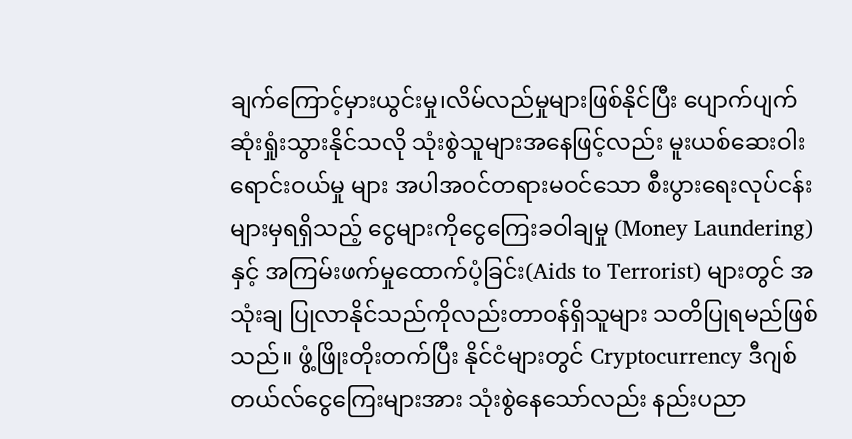ချက်ကြောင့်မှားယွင်းမှု၊လိမ်လည်မှုများဖြစ်နိုင်ပြီး ပျောက်ပျက်ဆုံးရှုံးသွားနိုင်သလို သုံးစွဲသူများအနေဖြင့်လည်း မူးယစ်ဆေးဝါးရောင်းဝယ်မှု များ အပါအ၀င်တရားမဝင်သော စီးပွားရေးလုပ်ငန်းများမှရရှိသည့် ငွေများကိုငွေကြေးခဝါချမှု (Money Laundering)နှင့် အကြမ်းဖက်မှုထောက်ပံ့ခြင်း(Aids to Terrorist) များတွင် အသုံးချ ပြုလာနိုင်သည်ကိုလည်းတာ၀န်ရှိသူများ သတိပြုရမည်ဖြစ်သည်။ ဖွံ့ဖြိုးတိုးတက်ပြီး နိုင်ငံများတွင် Cryptocurrency ဒီဂျစ်တယ်လ်ငွေကြေးများအား သုံးစွဲနေသော်လည်း နည်းပညာ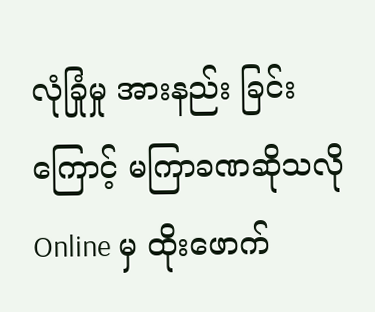လုံခြုံမှု အားနည်း ခြင်းကြောင့် မကြာခဏဆိုသလို Online မှ ထိုးဖောက်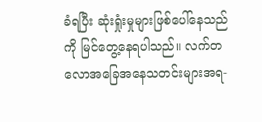ခံရပြီး ဆုံးရှုံးမှုများဖြစ်ပေါ်နေသည်ကို မြင်တွေ့နေရပါသည်။ လက်တလောအခြေအနေသတင်းများအရ-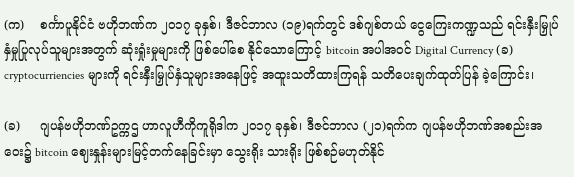(က)    စင်္ကာပူနိုင်ငံ ဗဟိုဘဏ်က ၂၀၁၇ ခုနှစ်၊ ဒီဇင်ဘာလ (၁၉)ရက်တွင် ဒစ်ဂျစ်တယ် ငွေကြေးကဏ္ဍသည် ရင်းနှီးမြှုပ်နှံမှုပြုလုပ်သူများအတွက် ဆုံးရှုံးမှုများကို ဖြစ်ပေါ်စေ နိုင်သောကြောင့် bitcoin အပါအဝင် Digital Currency (ခ) cryptocurriencies များကို ရင်းနှီးမြှုပ်နှံသူများအနေဖြင့် အထူးသတိထားကြရန် သတိပေးချက်ထုတ်ပြန် ခဲ့ကြောင်း၊

(ခ)     ဂျပန်ဗဟိုဘဏ်ဥက္ကဌ ဟာလူဟီကိုကူရိုဒါက ၂၀၁၇ ခုနှစ်၊ ဒီဇင်ဘာလ (၂၁)ရက်က ဂျပန်ဗဟိုဘဏ်အစည်းအဝေး၌ bitcoin ဈေးနှုန်းများမြင့်တက်နေခြင်းမှာ သွေးရိုး သားရိုး ဖြစ်စဉ်မဟုတ်နိုင်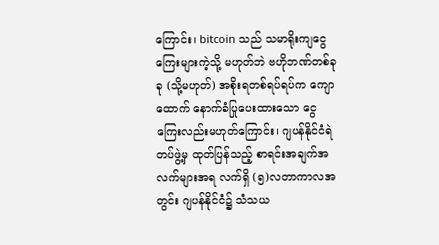ကြောင်း၊ bitcoin သည် သမာရိုးကျငွေကြေးများကဲ့သို့ မဟုတ်ဘဲ ဗဟိုဘဏ်တစ်ခုခု (သို့မဟုတ်) အစိုးရတစ်ရပ်ရပ်က ကျောထောက် နောက်ခံပြုပေးထားသော ငွေကြေးလည်းမဟုတ်ကြောင်း၊ ဂျပန်နိုင်ငံရဲတပ်ဖွဲ့မှ ထုတ်ပြန်သည့် စာရင်းအချက်အလက်များအရ လက်ရှိ (၅)လတာကာလအတွင်း ဂျပန်နိုင်ငံ၌ သံသယ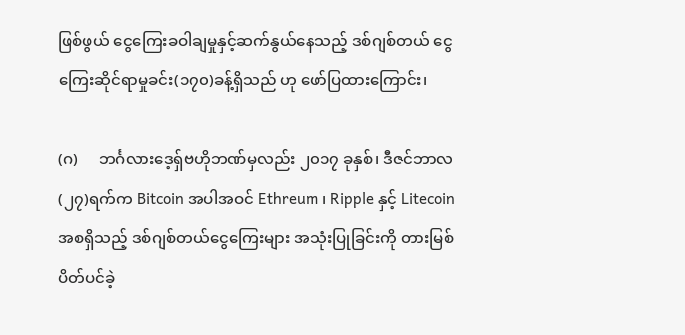ဖြစ်ဖွယ် ငွေကြေးခဝါချမှုနှင့်ဆက်နွယ်နေသည့် ဒစ်ဂျစ်တယ် ငွေကြေးဆိုင်ရာမှုခင်း(၁၇၀)ခန့်ရှိသည် ဟု ဖော်ပြထားကြောင်း၊

(ဂ)     ဘင်္ဂလားဒေ့ရှ်ဗဟိုဘဏ်မှလည်း ၂၀၁၇ ခုနှစ်၊ ဒီဇင်ဘာလ (၂၇)ရက်က Bitcoin အပါအဝင် Ethreum ၊ Ripple နှင့် Litecoin အစရှိသည့် ဒစ်ဂျစ်တယ်ငွေကြေးများ အသုံးပြုခြင်းကို တားမြစ်ပိတ်ပင်ခဲ့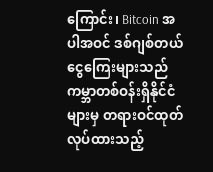ကြောင်း၊ Bitcoin အပါအဝင် ဒစ်ဂျစ်တယ် ငွေကြေးများသည် ကမ္ဘာတစ်ဝန်းရှိနိုင်ငံများမှ တရားဝင်ထုတ်လုပ်ထားသည့်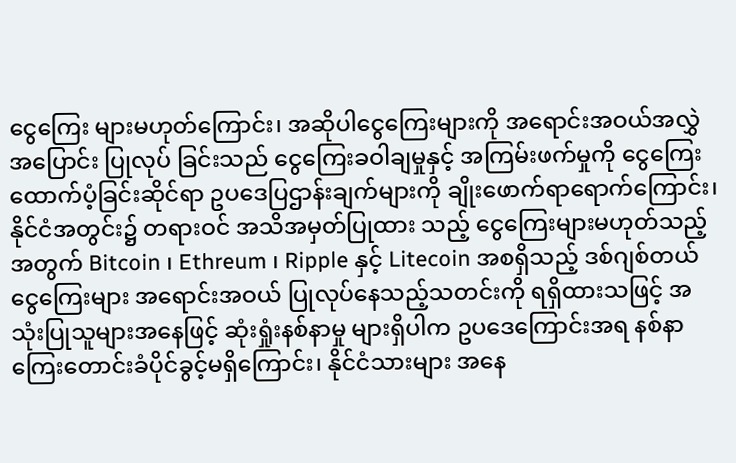ငွေကြေး များမဟုတ်ကြောင်း၊ အဆိုပါငွေကြေးများကို အရောင်းအဝယ်အလွှဲအပြောင်း ပြုလုပ် ခြင်းသည် ငွေကြေးခဝါချမှုနှင့် အကြမ်းဖက်မှုကို ငွေကြေးထောက်ပံ့ခြင်းဆိုင်ရာ ဥပဒေပြဌာန်းချက်များကို ချိုးဖောက်ရာရောက်ကြောင်း၊ နိုင်ငံအတွင်း၌ တရားဝင် အသိအမှတ်ပြုထား သည့် ငွေကြေးများမဟုတ်သည့်အတွက် Bitcoin ၊ Ethreum ၊ Ripple နှင့် Litecoin အစရှိသည့် ဒစ်ဂျစ်တယ်ငွေကြေးများ အရောင်းအဝယ် ပြုလုပ်နေသည့်သတင်းကို ရရှိထားသဖြင့် အသုံးပြုသူများအနေဖြင့် ဆုံးရှုံးနစ်နာမှု များရှိပါက ဥပဒေကြောင်းအရ နစ်နာကြေးတောင်းခံပိုင်ခွင့်မရှိကြောင်း၊ နိုင်ငံသားများ အနေ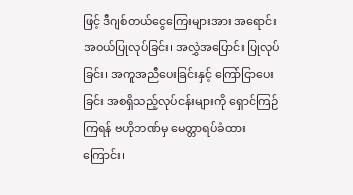ဖြင့် ဒီဂျစ်တယ်ငွေကြေးများအား အရောင်းအဝယ်ပြုလုပ်ခြင်း၊ အလွှဲအပြောင်း ပြုလုပ်ခြင်း၊ အကူအညီပေးခြင်းနှင့် ကြော်ငြာပေးခြင်း အစရှိသည့်လုပ်ငန်းများကို ရှောင်ကြဉ်ကြရန် ဗဟိုဘဏ်မှ မေတ္တာရပ်ခံထားကြောင်း၊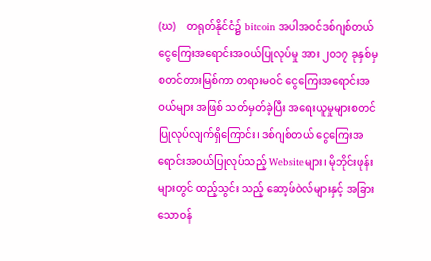(ဃ)    တရုတ်နိုင်ငံ၌ bitcoin အပါအဝင်ဒစ်ဂျစ်တယ်ငွေကြေးအရောင်းအဝယ်ပြုလုပ်မှု အား ၂၀၁၇ ခုနှစ်မှ စတင်တားမြစ်ကာ တရားမဝင် ငွေကြေးအရောင်းအဝယ်များ အဖြစ် သတ်မှတ်ခဲ့ပြီး အရေးယူမှုများစတင်ပြုလုပ်လျက်ရှိကြောင်း၊ ဒစ်ဂျစ်တယ် ငွေကြေးအရောင်းအဝယ်ပြုလုပ်သည့် Websiteများ၊ မိုဘိုင်းဖုန်းများတွင် ထည့်သွင်း သည့် ဆော့ဖ်ဝဲလ်များနှင့် အခြားသောဝန်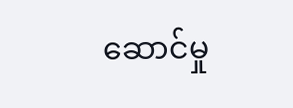ဆောင်မှု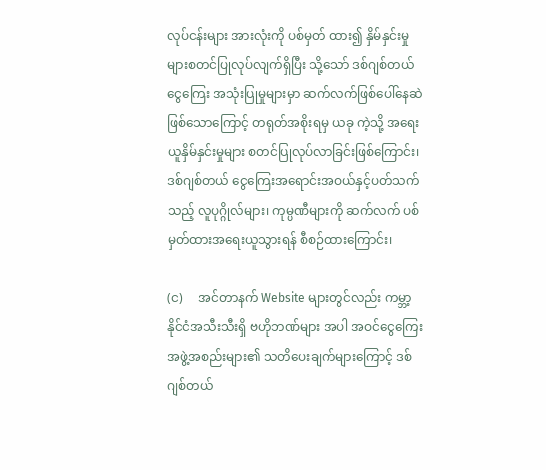လုပ်ငန်းများ အားလုံးကို ပစ်မှတ် ထား၍ နှိမ်နှင်းမှုများစတင်ပြုလုပ်လျက်ရှိပြီး သို့သော် ဒစ်ဂျစ်တယ်ငွေကြေး အသုံးပြုမှုများမှာ ဆက်လက်ဖြစ်ပေါ်နေဆဲဖြစ်သောကြောင့် တရုတ်အစိုးရမှ ယခု ကဲ့သို့ အရေးယူနှိမ်နှင်းမှုများ စတင်ပြုလုပ်လာခြင်းဖြစ်ကြောင်း၊ ဒစ်ဂျစ်တယ် ငွေကြေးအရောင်းအဝယ်နှင့်ပတ်သက်သည့် လူပုဂ္ဂိုလ်များ၊ ကုမ္ပဏီများကို ဆက်လက် ပစ်မှတ်ထားအရေးယူသွားရန် စီစဉ်ထားကြောင်း၊

(င)     အင်တာနက် Website များတွင်လည်း ကမ္ဘာ့နိုင်ငံအသီးသီးရှိ ဗဟိုဘဏ်များ အပါ အဝင်ငွေကြေးအဖွဲ့အစည်းများ၏ သတိပေးချက်များကြောင့် ဒစ်ဂျစ်တယ်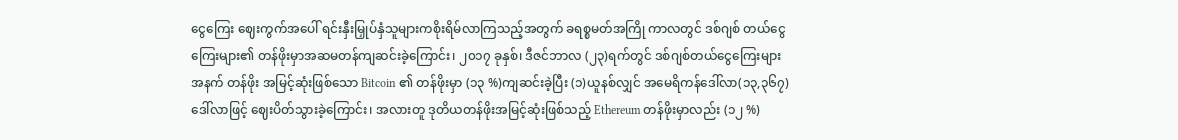ငွေကြေး ဈေးကွက်အပေါ် ရင်းနှီးမြှုပ်နှံသူများကစိုးရိမ်လာကြသည့်အတွက် ခရစ္စမတ်အကြို ကာလတွင် ဒစ်ဂျစ် တယ်ငွေကြေးများ၏ တန်ဖိုးမှာအဆမတန်ကျဆင်းခဲ့ကြောင်း၊ ၂၀၁၇ ခုနှစ်၊ ဒီဇင်ဘာလ (၂၃)ရက်တွင် ဒစ်ဂျစ်တယ်ငွေကြေးများအနက် တန်ဖိုး အမြင့်ဆုံးဖြစ်သော Bitcoin ၏ တန်ဖိုးမှာ (၁၃ %)ကျဆင်းခဲ့ပြီး (၁)ယူနစ်လျှင် အမေရိကန်ဒေါ်လာ(၁၃,၃၆၇)ဒေါ်လာဖြင့် ဈေးပိတ်သွားခဲ့ကြောင်း၊ အလားတူ ဒုတိယတန်ဖိုးအမြင့်ဆုံးဖြစ်သည့် Ethereum တန်ဖိုးမှာလည်း (၁၂ %)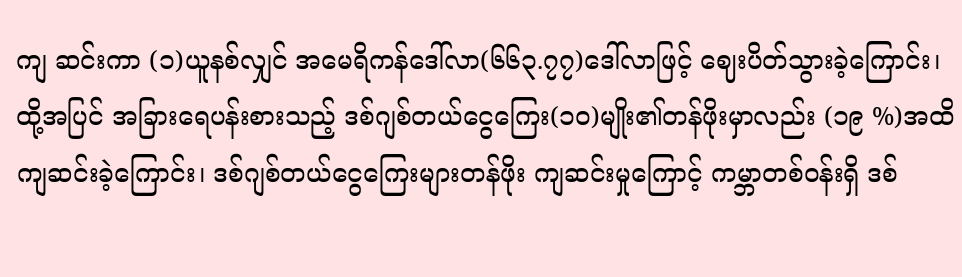ကျ ဆင်းကာ (၁)ယူနစ်လျှင် အမေရိကန်ဒေါ်လာ(၆၆၃.၇၇)ဒေါ်လာဖြင့် ဈေးပိတ်သွားခဲ့ကြောင်း၊ ထို့အပြင် အခြားရေပန်းစားသည့် ဒစ်ဂျစ်တယ်ငွေကြေး(၁၀)မျိုး၏တန်ဖိုးမှာလည်း (၁၉ %)အထိကျဆင်းခဲ့ကြောင်း၊ ဒစ်ဂျစ်တယ်ငွေကြေးများတန်ဖိုး ကျဆင်းမှုကြောင့် ကမ္ဘာတစ်ဝန်းရှိ ဒစ်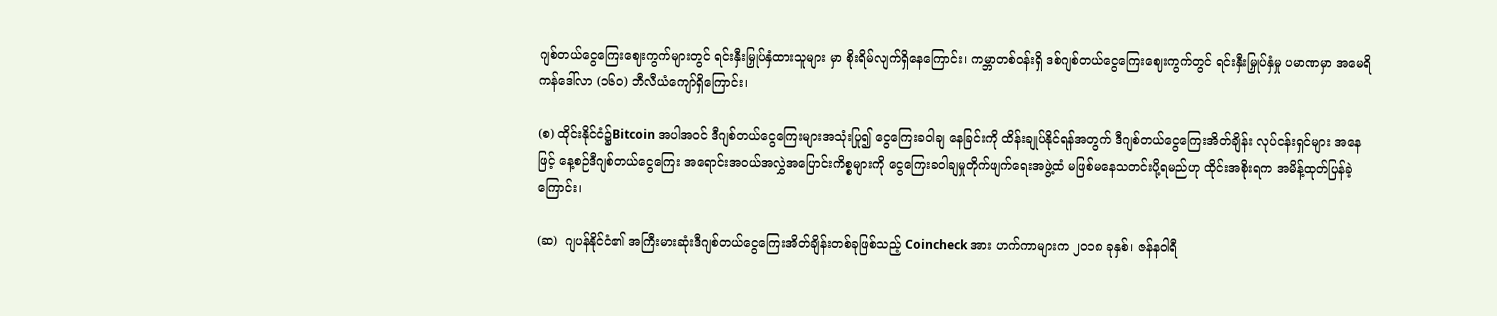ဂျစ်တယ်ငွေကြေးဈေးကွက်များတွင် ရင်းနှီးမြှုပ်နှံထားသူများ မှာ စိုးရိမ်လျက်ရှိနေကြောင်း၊ ကမ္ဘာတစ်ဝန်းရှိ ဒစ်ဂျစ်တယ်ငွေကြေးဈေးကွက်တွင် ရင်းနှီးမြှုပ်နှံမှု ပမာဏမှာ အမေရိကန်ဒေါ်လာ (၁၆၀) ဘီလီယံကျော်ရှိကြောင်း၊

(စ) ထိုင်းနိုင်ငံ၌Bitcoin အပါအဝင် ဒီဂျစ်တယ်ငွေကြေးများအသုံးပြု၍ ငွေကြေးခဝါချ နေခြင်းကို ထိန်းချုပ်နိုင်ရန်အတွက် ဒီဂျစ်တယ်ငွေကြေးအိတ်ချိန်း လုပ်ငန်းရှင်များ အနေဖြင့် နေ့စဉ်ဒီဂျစ်တယ်ငွေကြေး အရောင်းအဝယ်အလွှဲအပြောင်းကိစ္စများကို ငွေကြေးခဝါချမှုတိုက်ဖျက်ရေးအဖွဲ့ထံ မဖြစ်မနေသတင်းပို့ရမည်ဟု ထိုင်းအစိုးရက အမိန့်ထုတ်ပြန်ခဲ့ကြောင်း၊

(ဆ)  ဂျပန်နိုင်ငံ၏ အကြီးမားဆုံးဒီဂျစ်တယ်ငွေကြေးအိတ်ချိန်းတစ်ခုဖြစ်သည့် Coincheck အား ဟက်ကာများက ၂၀၁၈ ခုနှစ်၊ ဇန်နဝါရီ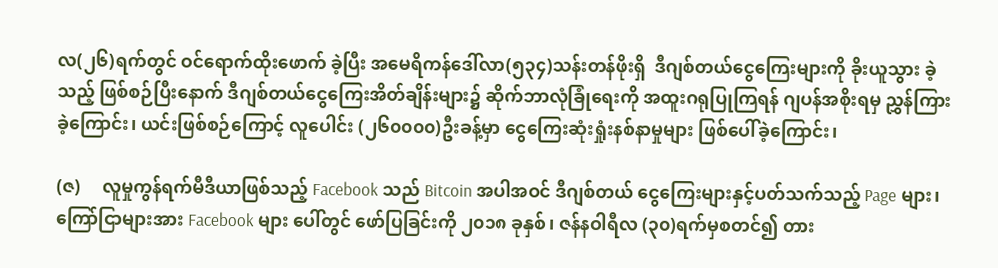လ(၂၆)ရက်တွင် ဝင်ရောက်ထိုးဖောက် ခဲ့ပြီး အမေရိကန်ဒေါ်လာ(၅၃၄)သန်းတန်ဖိုးရှိ  ဒီဂျစ်တယ်ငွေကြေးများကို ခိုးယူသွား ခဲ့သည့် ဖြစ်စဉ်ပြီးနောက် ဒီဂျစ်တယ်ငွေကြေးအိတ်ချိန်းများ၌ ဆိုက်ဘာလုံခြုံရေးကို အထူးဂရုပြုကြရန် ဂျပန်အစိုးရမှ ညွှန်ကြားခဲ့ကြောင်း၊ ယင်းဖြစ်စဉ်ကြောင့် လူပေါင်း (၂၆၀၀၀၀)ဦးခန့်မှာ ငွေကြေးဆုံးရှုံးနစ်နာမှုများ ဖြစ်ပေါ်ခဲ့ကြောင်း၊

(ဇ)     လူမှုကွန်ရက်မီဒီယာဖြစ်သည့် Facebook သည် Bitcoin အပါအဝင် ဒီဂျစ်တယ် ငွေကြေးများနှင့်ပတ်သက်သည့် Page များ၊ ကြော်ငြာများအား Facebook များ ပေါ်တွင် ဖော်ပြခြင်းကို ၂၀၁၈ ခုနှစ်၊ ဇန်နဝါရီလ (၃၀)ရက်မှစတင်၍ တား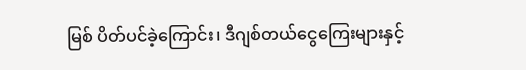မြစ် ပိတ်ပင်ခဲ့ကြောင်း၊ ဒီဂျစ်တယ်ငွေကြေးများနှင့်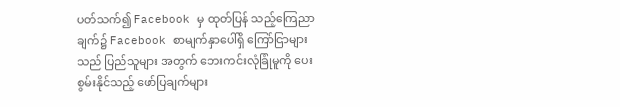ပတ်သက်၍ Facebook မှ ထုတ်ပြန် သည့်ကြေညာချက်၌ Facebook စာမျက်နှာပေါ်ရှိ ကြော်ငြာများသည် ပြည်သူများ အတွက် ဘေးကင်းလုံခြုံမူကို ပေးစွမ်းနိုင်သည့် ဖော်ပြချက်များ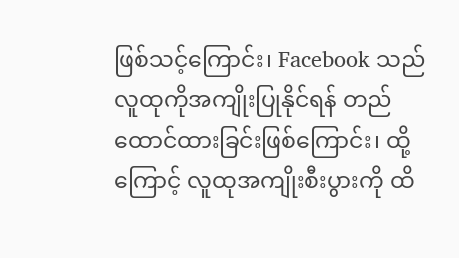ဖြစ်သင့်ကြောင်း၊ Facebook သည် လူထုကိုအကျိုးပြုနိုင်ရန် တည်ထောင်ထားခြင်းဖြစ်ကြောင်း၊ ထို့ကြောင့် လူထုအကျိုးစီးပွားကို ထိ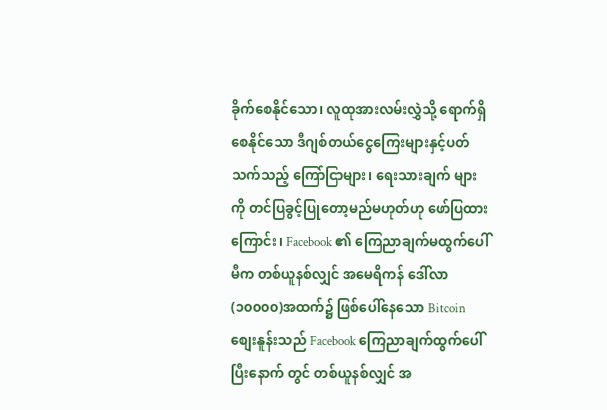ခိုက်စေနိုင်သော၊ လူထုအားလမ်းလွှဲသို့ ရောက်ရှိ စေနိုင်သော ဒီဂျစ်တယ်ငွေကြေးများနှင့်ပတ်သက်သည့် ကြော်ငြာများ၊ ရေးသားချက် များကို တင်ပြခွင့်ပြုတော့မည်မဟုတ်ဟု ဖော်ပြထားကြောင်း၊ Facebook ၏ ကြေညာချက်မထွက်ပေါ်မီက တစ်ယူနစ်လျှင် အမေရိကန် ဒေါ်လာ(၁၀၀၀၀)အထက်၌ ဖြစ်ပေါ်နေသော Bitcoin စျေးနူန်းသည် Facebook ကြေညာချက်ထွက်ပေါ်ပြီးနောက် တွင် တစ်ယူနစ်လျှင် အ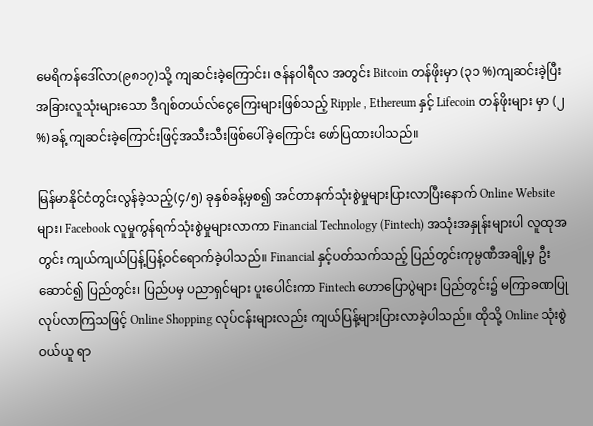မေရိကန်ဒေါ်လာ(၉၈၁၇)သို့ ကျဆင်းခဲ့ကြောင်း၊ ဇန်နဝါရီလ အတွင်း Bitcoin တန်ဖိုးမှာ (၃၁ %)ကျဆင်းခဲ့ပြီး အခြားလူသုံးများသော ဒီဂျစ်တယ်လ်ငွေကြေးများဖြစ်သည့် Ripple , Ethereum နှင့် Lifecoin တန်ဖိုးများ မှာ (၂ %)ခန့် ကျဆင်းခဲ့ကြောင်းဖြင့်အသီးသီးဖြစ်ပေါ်ခဲ့ကြောင်း ဖော်ပြထားပါသည်။

မြန်မာနိုင်ငံတွင်းလွန်ခဲ့သည့်(၄/၅) ခုနှစ်ခန့်မှစ၍ အင်တာနက်သုံးစွဲမှုများပြားလာပြီးနောက် Online Website များ၊ Facebook လူမှုကွန်ရက်သုံးစွဲမှုများလာကာ Financial Technology (Fintech) အသုံးအနှုန်းများပါ လူထုအတွင်း ကျယ်ကျယ်ပြန့်ပြန့်ဝင်ရောက်ခဲ့ပါသည်။ Financial နှင့်ပတ်သက်သည့် ပြည်တွင်းကုမ္ပဏီအချို့မှ ဦးဆောင်၍ ပြည်တွင်း၊ ပြည်ပမှ ပညာရှင်များ ပူးပေါင်းကာ Fintech ဟောပြောပွဲများ ပြည်တွင်း၌ မကြာခဏပြုလုပ်လာကြသဖြင့် Online Shopping လုပ်ငန်းများလည်း ကျယ်ပြန့်များပြားလာခဲ့ပါသည်။ ထိုသို့ Online သုံးစွဲဝယ်ယူ ရာ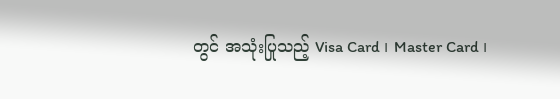တွင် အသုံးပြုသည့် Visa Card ၊ Master Card ၊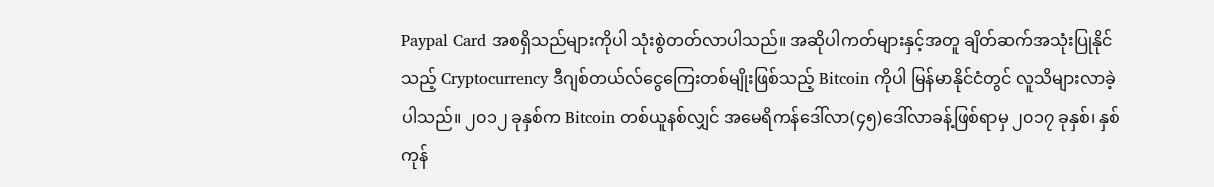Paypal Card အစရှိသည်များကိုပါ သုံးစွဲတတ်လာပါသည်။ အဆိုပါကတ်များနှင့်အတူ ချိတ်ဆက်အသုံးပြုနိုင်သည့် Cryptocurrency ဒီဂျစ်တယ်လ်ငွေကြေးတစ်မျိုးဖြစ်သည့် Bitcoin ကိုပါ မြန်မာနိုင်ငံတွင် လူသိများလာခဲ့ပါသည်။ ၂၀၁၂ ခုနှစ်က Bitcoin တစ်ယူနစ်လျှင် အမေရိကန်ဒေါ်လာ(၄၅)ဒေါ်လာခန့်ဖြစ်ရာမှ ၂၀၁၇ ခုနှစ်၊ နှစ်ကုန်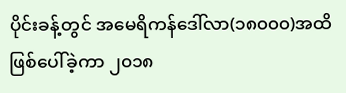ပိုင်းခန့်တွင် အမေရိကန်ဒေါ်လာ(၁၈၀၀၀)အထိ ဖြစ်ပေါ်ခဲ့ကာ ၂၀၁၈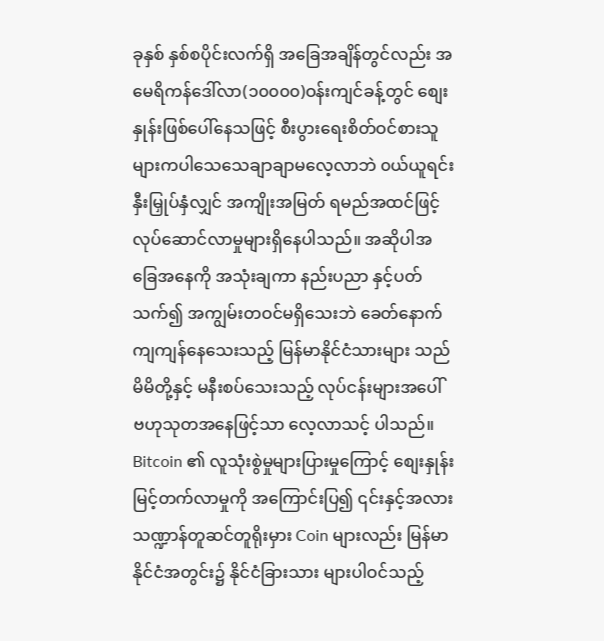ခုနှစ် နှစ်စပိုင်းလက်ရှိ အခြေအချိန်တွင်လည်း အမေရိကန်ဒေါ်လာ(၁၀၀၀၀)ဝန်းကျင်ခန့်တွင် စျေးနှုန်းဖြစ်ပေါ်နေသဖြင့် စီးပွားရေးစိတ်ဝင်စားသူများကပါသေသေချာချာမလေ့လာဘဲ ၀ယ်ယူရင်းနှီးမြှုပ်နှံလျှင် အကျိုးအမြတ် ရမည်အထင်ဖြင့် လုပ်ဆောင်လာမှုများရှိနေပါသည်။ အဆိုပါအခြေအနေကို အသုံးချကာ နည်းပညာ နှင့်ပတ်သက်၍ အကျွမ်းတဝင်မရှိသေးဘဲ ခေတ်နောက်ကျကျန်နေသေးသည့် မြန်မာနိုင်ငံသားများ သည် မိမိတို့နှင့် မနီးစပ်သေးသည့် လုပ်ငန်းများအပေါ် ဗဟုသုတအနေဖြင့်သာ လေ့လာသင့် ပါသည်။ Bitcoin ၏ လူသုံးစွဲမှုများပြားမှုကြောင့် စျေးနှုန်းမြင့်တက်လာမှုကို အကြောင်းပြ၍ ၎င်းနှင့်အလား သဏ္ဍာန်တူဆင်တူရိုးမှား Coin များလည်း မြန်မာနိုင်ငံအတွင်း၌ နိုင်ငံခြားသား များပါဝင်သည့်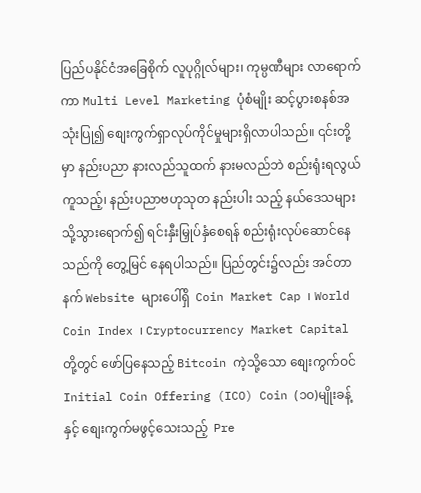ပြည်ပနိုင်ငံအခြေစိုက် လူပုဂ္ဂိုလ်များ၊ ကုမ္ပဏီများ လာရောက်ကာ Multi Level Marketing ပုံစံမျိုး ဆင့်ပွားစနစ်အသုံးပြု၍ စျေးကွက်ရှာလုပ်ကိုင်မှုများရှိလာပါသည်။ ၎င်းတို့မှာ နည်းပညာ နားလည်သူထက် နားမလည်ဘဲ စည်းရုံးရလွယ်ကူသည့်၊ နည်းပညာဗဟုသုတ နည်းပါး သည့် နယ်ဒေသများသို့သွားရောက်၍ ရင်းနှီးမြှုပ်နှံစေရန် စည်းရုံးလုပ်ဆောင်နေသည်ကို တွေ့မြင် နေရပါသည်။ ပြည်တွင်း၌လည်း အင်တာနက် Website များပေါ်ရှိ  Coin Market Cap ၊ World Coin Index ၊ Cryptocurrency Market Capital တို့တွင် ဖော်ပြနေသည့် Bitcoin ကဲ့သို့သော စျေးကွက်ဝင် Initial Coin Offering (ICO) Coin (၁၀)မျိုးခန့်နှင့် စျေးကွက်မဖွင့်သေးသည့်  Pre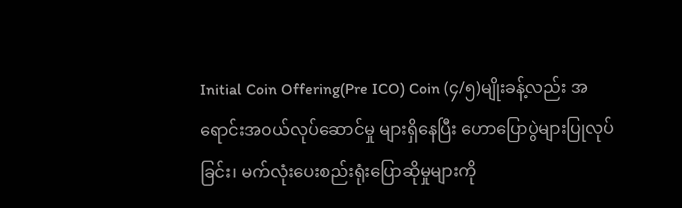Initial Coin Offering(Pre ICO) Coin (၄/၅)မျိုးခန့်လည်း အရောင်းအ၀ယ်လုပ်ဆောင်မှု များရှိနေပြီး ဟောပြောပွဲများပြုလုပ်ခြင်း၊ မက်လုံးပေးစည်းရုံးပြောဆိုမှုများကို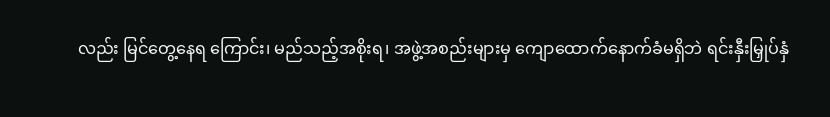လည်း မြင်တွေ့နေရ ကြောင်း၊ မည်သည့်အစိုးရ၊ အဖွဲ့အစည်းများမှ ကျောထောက်နောက်ခံမရှိဘဲ ရင်းနှီးမြှုပ်နှံ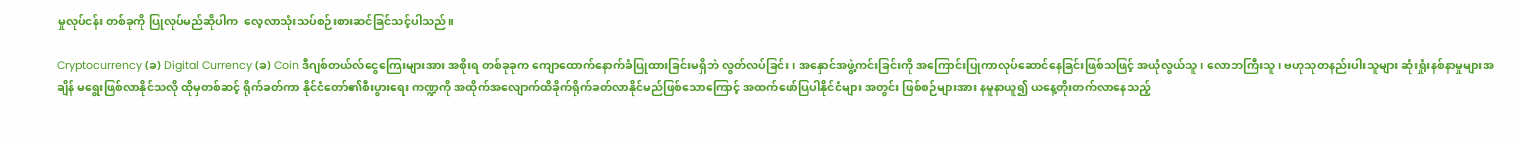မှုလုပ်ငန်း တစ်ခုကို ပြုလုပ်မည်ဆိုပါက  လေ့လာသုံးသပ်စဉ်းစားဆင်ခြင်သင့်ပါသည်။

Cryptocurrency (ခ) Digital Currency (ခ) Coin ဒီဂျစ်တယ်လ်ငွေကြေးများအား အစိုးရ တစ်ခုခုက ကျောထောက်နောက်ခံပြုထားခြင်းမရှိဘဲ လွတ်လပ်ခြင်း၊ အနှောင်အဖွဲ့ကင်းခြင်းကို အကြောင်းပြုကာလုပ်ဆောင်နေခြင်းဖြစ်သဖြင့် အယုံလွယ်သူ၊ လောဘကြီးသူ၊ ဗဟုသုတနည်းပါးသူများ ဆုံးရှုံးနစ်နာမှုများအချိန် မရွေးဖြစ်လာနိုင်သလို ထိုမှတစ်ဆင့် ရိုက်ခတ်ကာ နိုင်ငံတော်၏စီးပွားရေး ကဏ္ဍကို အထိုက်အလျောက်ထိခိုက်ရိုက်ခတ်လာနိုင်မည်ဖြစ်သောကြောင့် အထက်ဖော်ပြပါနိုင်ငံများ အတွင်း ဖြစ်စဉ်များအား နမူနာယူ၍ ယနေ့တိုးတက်လာနေသည့်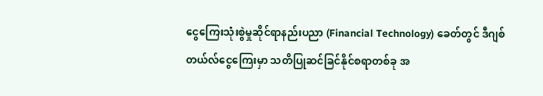ငွေကြေးသုံးစွဲမှုဆိုင်ရာနည်းပညာ (Financial Technology) ခေတ်တွင် ဒီဂျစ်တယ်လ်ငွေကြေးမှာ သတိပြုဆင်ခြင်နိုင်စရာတစ်ခု အ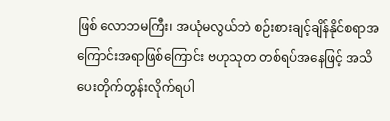ဖြစ် လောဘမကြီး၊ အယုံမလွယ်ဘဲ စဉ်းစားချင့်ချိန်နိုင်စရာအကြောင်းအရာဖြစ်ကြောင်း ဗဟုသုတ တစ်ရပ်အနေဖြင့် အသိပေးတိုက်တွန်းလိုက်ရပါ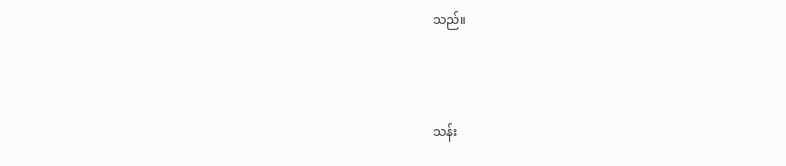သည်။



သန်း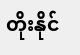တိုးနိုင်